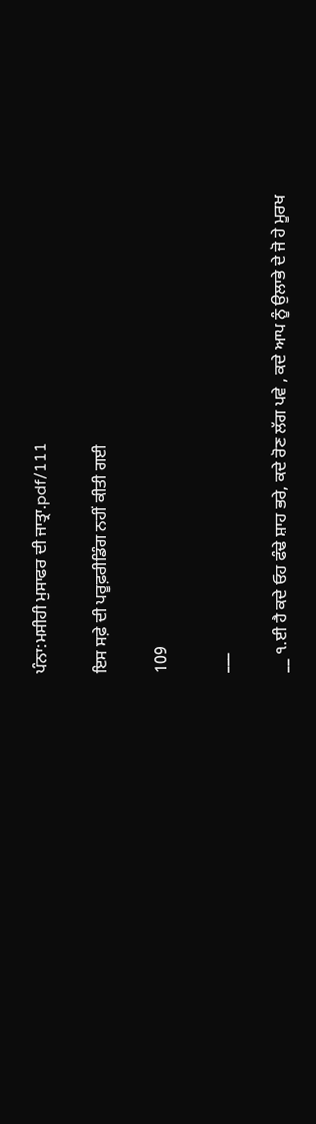ਪੰਨਾ:ਮਸੀਹੀ ਮੁਸਾਫਰ ਦੀ ਜਾਤ੍ਰਾ.pdf/111

ਇਸ ਸਫ਼ੇ ਦੀ ਪਰੂਫ਼ਰੀਡਿੰਗ ਨਹੀਂ ਕੀਤੀ ਗਈ

109

___

__ ੧.ਈ ਹੈ ਕਦੇ ਓਹ ਫੰਢੇ ਸ਼ਾਹ ਭਰੇ, ਕਦੇ ਰੋਣ ਲੱਗ ਪਵੇ , ਕਦੇ ਆਪ ਨੂੰ ਉਲਾਭੇ ਦੇ ਜੋ ਹੇ ਮੂਰਖ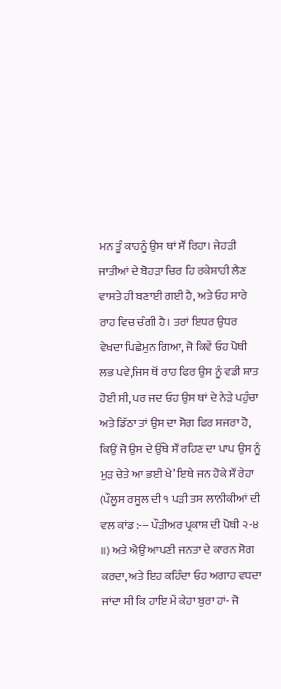ਮਨ ਤੂੰ ਕਾਹਨੂੰ ਉਸ ਥਾਂ ਸੌਂ ਰਿਹਾ। ਜੇਹੜੀ ਜਾਤੀਆਂ ਦੇ ਬੋਹੜਾ ਚਿਰ ਹਿ ਰਕੇਸ਼ਾਹੀ ਲੈਣ ਵਾਸਤੇ ਹੀ ਬਣਾਈ ਗਈ ਹੈ, ਅਤੇ ਓਹ ਸਾਰੇ ਰਾਹ ਵਿਚ ਚੰਗੀ ਹੈ। ਤਰਾਂ ਇਧਰ ਉਧਰ ਵੇਖਦਾ ਪਿਛੇਮੁਨ ਗਿਆ, ਜੋ ਕਿਵੇਂ ਓਹ ਪੋਥੀ ਲਭ ਪਵੇ,ਜਿਸ ਥੋਂ ਰਾਹ ਫਿਰ ਉਸ ਨੂੰ ਵਡੀ ਸ਼ਾਤ ਹੋਈ ਸੀ, ਪਰ ਜਦ ਓਹ ਉਸ ਥਾਂ ਦੇ ਨੇੜੇ ਪਹੁੰਚਾ ਅਤੇ ਡਿੱਠਾ ਤਾਂ ਉਸ ਦਾ ਸੋਗ ਫਿਰ ਸਜਰਾ ਹੋ, ਕਿਉਂ ਜੋ ਉਸ ਦੇ ਉੱਥੇ ਸੌਂ ਰਹਿਣ ਦਾ ਪਾਪ ਉਸ ਨੂੰ ਮੁੜ ਚੇਤੇ ਆ ਭਈ ਖੇ’ ਇਥੇ ਜਨ ਹੋਕੇ ਸੌਂ ਰੇਹਾ (ਪੌਲੂਸ ਰਸੂਲ ਦੀ ੧ ਪੜੀ ਤਸ ਲਾਨੀਕੀਆਂ ਦੀ ਵਲ ਕਾਂਡ :--- ਪੌੜੀਅਰ ਪ੍ਰਕਾਸ਼ ਦੀ ਪੋਥੀ ੨-੪ ॥) ਅਤੇ ਐਉਂ ਆਪਣੀ ਜਨਤਾ ਦੇ ਕਾਰਨ ਸੋਗ ਕਰਦਾ, ਅਤੇ ਇਹ ਕਹਿੰਦਾ ਓਹ ਅਗਾਹ ਵਧਦਾ ਜਾਂਦਾ ਸੀ ਕਿ ਹਾਇ ਮੇਂ ਕੇਹਾ ਬੁਰਾ ਹਾਂ- ਜੋ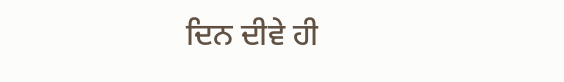ਦਿਨ ਦੀਵੇ ਹੀ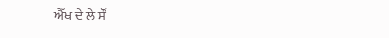ਐੱਖ ਦੇ ਲੇ ਸੌਂ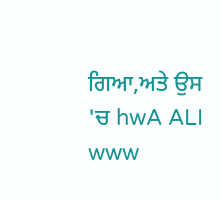ਗਿਆ,ਅਤੇ ਉਸ 'ਚ hwA ALI www